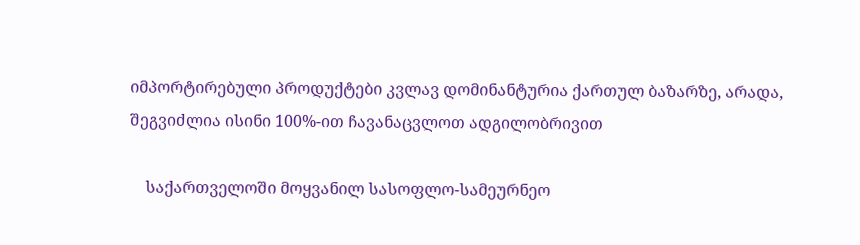იმპორტირებული პროდუქტები კვლავ დომინანტურია ქართულ ბაზარზე, არადა, შეგვიძლია ისინი 100%-ით ჩავანაცვლოთ ადგილობრივით

    საქართველოში მოყვანილ სასოფლო-სამეურნეო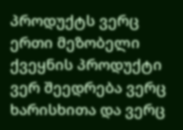პროდუქტს ვერც ერთი მეზობელი ქვეყნის პროდუქტი ვერ შეედრება ვერც ხარისხითა და ვერც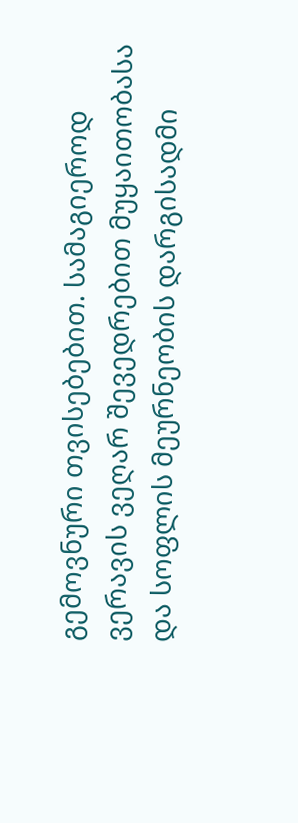გემოვნური თვისებებით. სამაგიეროდ ვერავის ვეღარ შევედრებით მუყაითობასა და სოფლის მეურნეობის დარგისადმი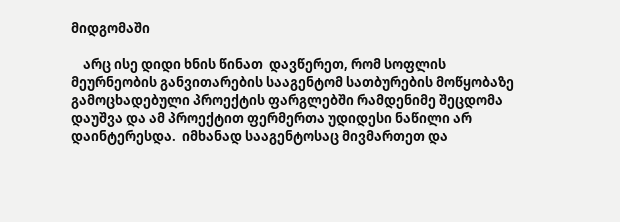მიდგომაში

    არც ისე დიდი ხნის წინათ  დავწერეთ, რომ სოფლის მეურნეობის განვითარების სააგენტომ სათბურების მოწყობაზე გამოცხადებული პროექტის ფარგლებში რამდენიმე შეცდომა დაუშვა და ამ პროექტით ფერმერთა უდიდესი ნაწილი არ დაინტერესდა.  იმხანად სააგენტოსაც მივმართეთ და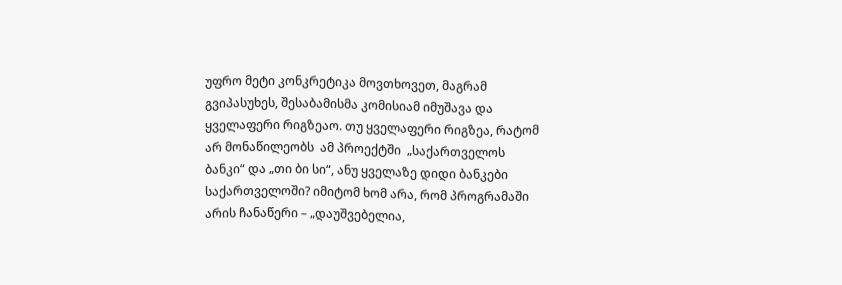უფრო მეტი კონკრეტიკა მოვთხოვეთ, მაგრამ  გვიპასუხეს, შესაბამისმა კომისიამ იმუშავა და ყველაფერი რიგზეაო. თუ ყველაფერი რიგზეა, რატომ არ მონაწილეობს  ამ პროექტში  „საქართველოს ბანკი“ და „თი ბი სი“, ანუ ყველაზე დიდი ბანკები საქართველოში? იმიტომ ხომ არა, რომ პროგრამაში არის ჩანაწერი – „დაუშვებელია,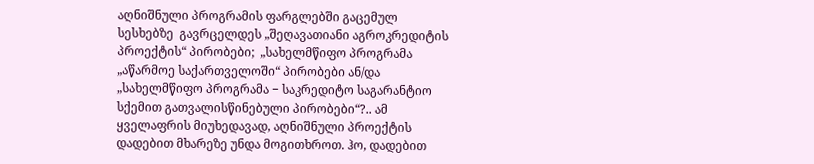აღნიშნული პროგრამის ფარგლებში გაცემულ სესხებზე  გავრცელდეს „შეღავათიანი აგროკრედიტის პროექტის“ პირობები;  „სახელმწიფო პროგრამა „აწარმოე საქართველოში“ პირობები ან/და „სახელმწიფო პროგრამა − საკრედიტო საგარანტიო სქემით გათვალისწინებული პირობები“?.. ამ ყველაფრის მიუხედავად, აღნიშნული პროექტის დადებით მხარეზე უნდა მოგითხროთ. ჰო, დადებით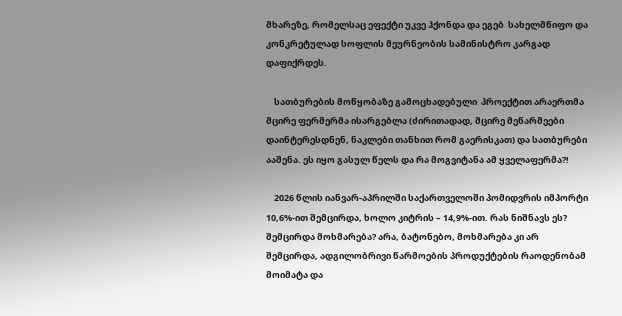მხარეზე, რომელსაც ეფექტი უკვე ჰქონდა და ეგებ  სახელმწიფო და კონკრეტულად სოფლის მეურნეობის სამინისტრო კარგად დაფიქრდეს.

    სათბურების მოწყობაზე გამოცხადებული  პროექტით არაერთმა მცირე ფერმერმა ისარგებლა (ძირითადად, მცირე მეწარმეები დაინტერესდნენ, ნაკლები თანხით რომ გაერისკათ) და სათბურები ააშენა. ეს იყო გასულ წელს და რა მოგვიტანა ამ ყველაფერმა?!

    2026 წლის იანვარ-აპრილში საქართველოში პომიდვრის იმპორტი  10,6%-ით შემცირდა, ხოლო კიტრის – 14,9%-ით. რას ნიშნავს ეს? შემცირდა მოხმარება? არა, ბატონებო, მოხმარება კი არ შემცირდა, ადგილობრივი წარმოების პროდუქტების რაოდენობამ მოიმატა და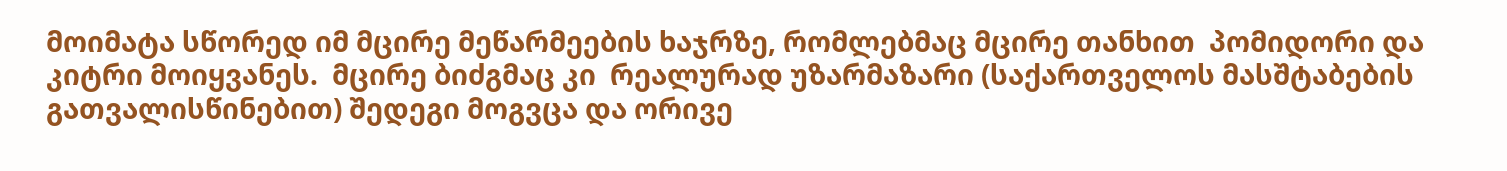მოიმატა სწორედ იმ მცირე მეწარმეების ხაჯრზე, რომლებმაც მცირე თანხით  პომიდორი და კიტრი მოიყვანეს.  მცირე ბიძგმაც კი  რეალურად უზარმაზარი (საქართველოს მასშტაბების გათვალისწინებით) შედეგი მოგვცა და ორივე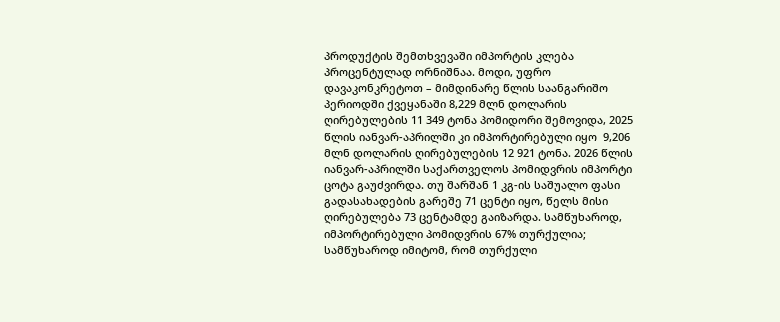პროდუქტის შემთხვევაში იმპორტის კლება პროცენტულად ორნიშნაა. მოდი, უფრო დავაკონკრეტოთ – მიმდინარე წლის საანგარიშო პერიოდში ქვეყანაში 8,229 მლნ დოლარის ღირებულების 11 349 ტონა პომიდორი შემოვიდა, 2025 წლის იანვარ-აპრილში კი იმპორტირებული იყო  9,206 მლნ დოლარის ღირებულების 12 921 ტონა. 2026 წლის იანვარ-აპრილში საქართველოს პომიდვრის იმპორტი ცოტა გაუძვირდა. თუ შარშან 1 კგ-ის საშუალო ფასი გადასახადების გარეშე 71 ცენტი იყო, წელს მისი ღირებულება 73 ცენტამდე გაიზარდა. სამწუხაროდ, იმპორტირებული პომიდვრის 67% თურქულია; სამწუხაროდ იმიტომ, რომ თურქული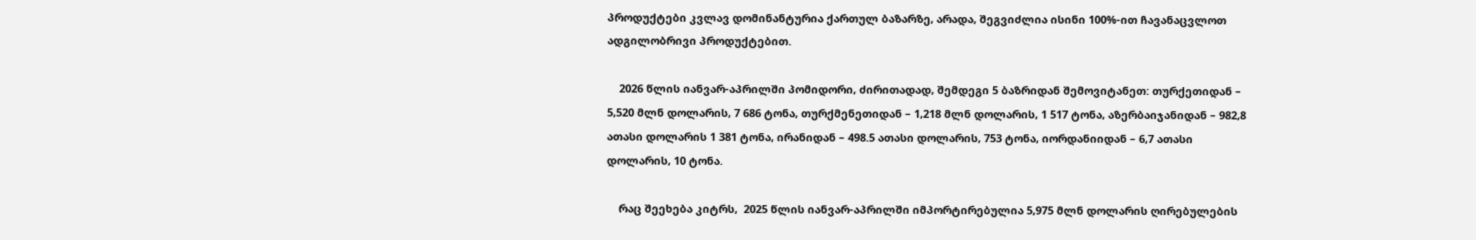პროდუქტები კვლავ დომინანტურია ქართულ ბაზარზე, არადა, შეგვიძლია ისინი 100%-ით ჩავანაცვლოთ ადგილობრივი პროდუქტებით.

    2026 წლის იანვარ-აპრილში პომიდორი, ძირითადად, შემდეგი 5 ბაზრიდან შემოვიტანეთ: თურქეთიდან – 5,520 მლნ დოლარის, 7 686 ტონა, თურქმენეთიდან – 1,218 მლნ დოლარის, 1 517 ტონა, აზერბაიჯანიდან – 982,8 ათასი დოლარის 1 381 ტონა, ირანიდან – 498.5 ათასი დოლარის, 753 ტონა, იორდანიიდან – 6,7 ათასი დოლარის, 10 ტონა.

    რაც შეეხება კიტრს,  2025 წლის იანვარ-აპრილში იმპორტირებულია 5,975 მლნ დოლარის ღირებულების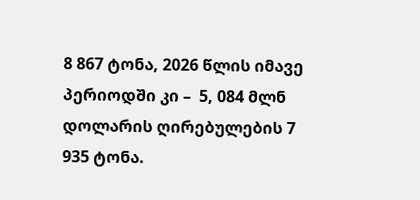8 867 ტონა, 2026 წლის იმავე პერიოდში კი –  5, 084 მლნ დოლარის ღირებულების 7 935 ტონა.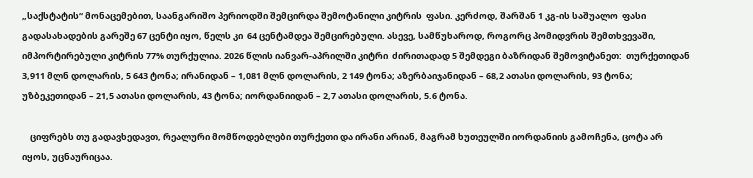„საქსტატის“ მონაცემებით, საანგარიშო პერიოდში შემცირდა შემოტანილი კიტრის  ფასი. კერძოდ, შარშან 1 კგ-ის საშუალო  ფასი გადასახადების გარეშე 67 ცენტი იყო, წელს კი  64 ცენტამდეა შემცირებული. ასევე, სამწუხაროდ, როგორც პომიდვრის შემთხვევაში, იმპორტირებული კიტრის 77% თურქულია. 2026 წლის იანვარ-აპრილში კიტრი  ძირითადად 5 შემდეგი ბაზრიდან შემოვიტანეთ:  თურქეთიდან  3,911 მლნ დოლარის, 5 643 ტონა; ირანიდან – 1,081 მლნ დოლარის, 2 149 ტონა; აზერბაიჯანიდან – 68,2 ათასი დოლარის, 93 ტონა; უზბეკეთიდან – 21,5 ათასი დოლარის, 43 ტონა; იორდანიიდან – 2,7 ათასი დოლარის, 5.6 ტონა.

    ციფრებს თუ გადავხედავთ, რეალური მომწოდებლები თურქეთი და ირანი არიან, მაგრამ ხუთეულში იორდანიის გამოჩენა, ცოტა არ იყოს, უცნაურიცაა.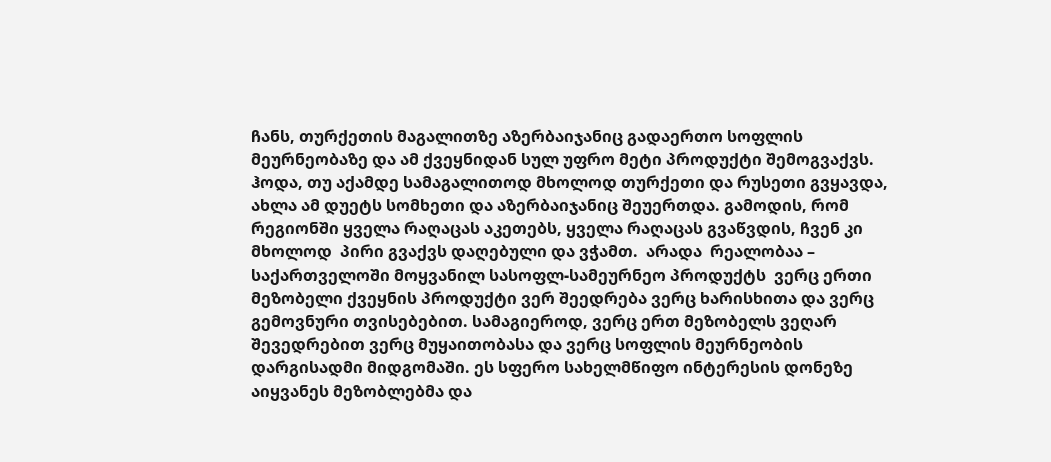ჩანს, თურქეთის მაგალითზე აზერბაიჯანიც გადაერთო სოფლის მეურნეობაზე და ამ ქვეყნიდან სულ უფრო მეტი პროდუქტი შემოგვაქვს. ჰოდა, თუ აქამდე სამაგალითოდ მხოლოდ თურქეთი და რუსეთი გვყავდა, ახლა ამ დუეტს სომხეთი და აზერბაიჯანიც შეუერთდა. გამოდის, რომ რეგიონში ყველა რაღაცას აკეთებს, ყველა რაღაცას გვაწვდის, ჩვენ კი  მხოლოდ  პირი გვაქვს დაღებული და ვჭამთ.  არადა  რეალობაა – საქართველოში მოყვანილ სასოფლ-სამეურნეო პროდუქტს  ვერც ერთი მეზობელი ქვეყნის პროდუქტი ვერ შეედრება ვერც ხარისხითა და ვერც გემოვნური თვისებებით. სამაგიეროდ, ვერც ერთ მეზობელს ვეღარ შევედრებით ვერც მუყაითობასა და ვერც სოფლის მეურნეობის დარგისადმი მიდგომაში. ეს სფერო სახელმწიფო ინტერესის დონეზე აიყვანეს მეზობლებმა და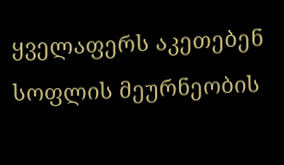ყველაფერს აკეთებენ სოფლის მეურნეობის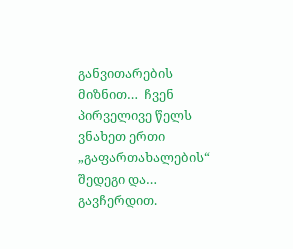განვითარების მიზნით…  ჩვენ პირველივე წელს ვნახეთ ერთი „გაფართახალების“ შედეგი და… გავჩერდით.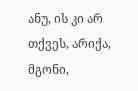ანუ, ის კი არ თქვეს, არიქა, მგონი,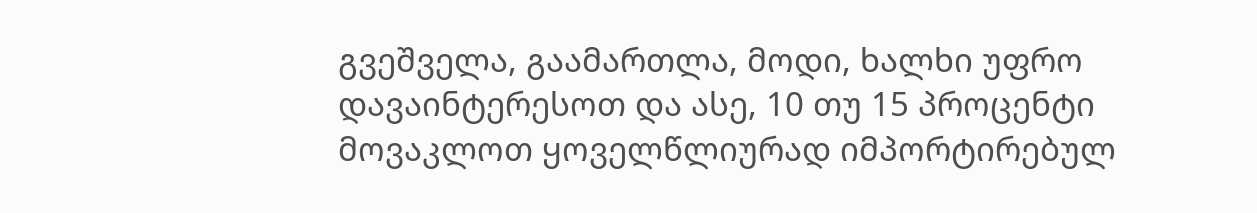გვეშველა, გაამართლა, მოდი, ხალხი უფრო  დავაინტერესოთ და ასე, 10 თუ 15 პროცენტი მოვაკლოთ ყოველწლიურად იმპორტირებულ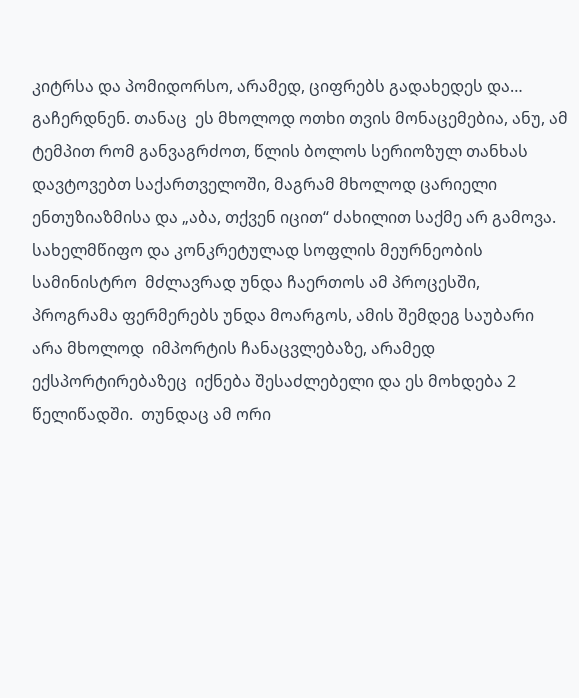კიტრსა და პომიდორსო, არამედ, ციფრებს გადახედეს და… გაჩერდნენ. თანაც  ეს მხოლოდ ოთხი თვის მონაცემებია, ანუ, ამ ტემპით რომ განვაგრძოთ, წლის ბოლოს სერიოზულ თანხას დავტოვებთ საქართველოში, მაგრამ მხოლოდ ცარიელი ენთუზიაზმისა და „აბა, თქვენ იცით“ ძახილით საქმე არ გამოვა. სახელმწიფო და კონკრეტულად სოფლის მეურნეობის სამინისტრო  მძლავრად უნდა ჩაერთოს ამ პროცესში, პროგრამა ფერმერებს უნდა მოარგოს, ამის შემდეგ საუბარი არა მხოლოდ  იმპორტის ჩანაცვლებაზე, არამედ ექსპორტირებაზეც  იქნება შესაძლებელი და ეს მოხდება 2 წელიწადში.  თუნდაც ამ ორი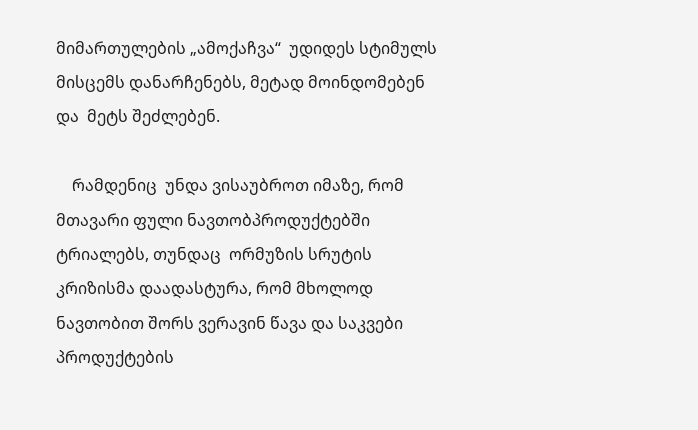მიმართულების „ამოქაჩვა“  უდიდეს სტიმულს მისცემს დანარჩენებს, მეტად მოინდომებენ და  მეტს შეძლებენ.

    რამდენიც  უნდა ვისაუბროთ იმაზე, რომ მთავარი ფული ნავთობპროდუქტებში ტრიალებს, თუნდაც  ორმუზის სრუტის კრიზისმა დაადასტურა, რომ მხოლოდ ნავთობით შორს ვერავინ წავა და საკვები პროდუქტების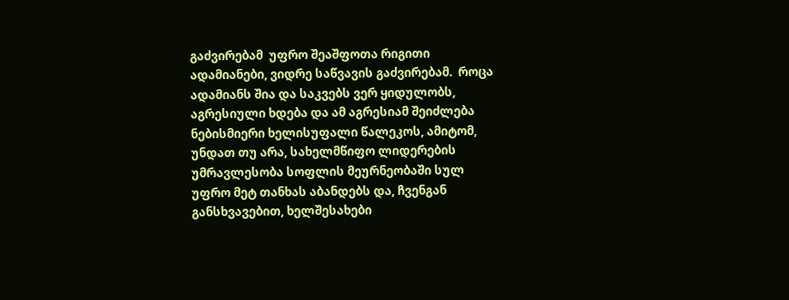გაძვირებამ  უფრო შეაშფოთა რიგითი ადამიანები, ვიდრე საწვავის გაძვირებამ.  როცა ადამიანს შია და საკვებს ვერ ყიდულობს,  აგრესიული ხდება და ამ აგრესიამ შეიძლება ნებისმიერი ხელისუფალი წალეკოს, ამიტომ, უნდათ თუ არა, სახელმწიფო ლიდერების უმრავლესობა სოფლის მეურნეობაში სულ უფრო მეტ თანხას აბანდებს და, ჩვენგან განსხვავებით, ხელშესახები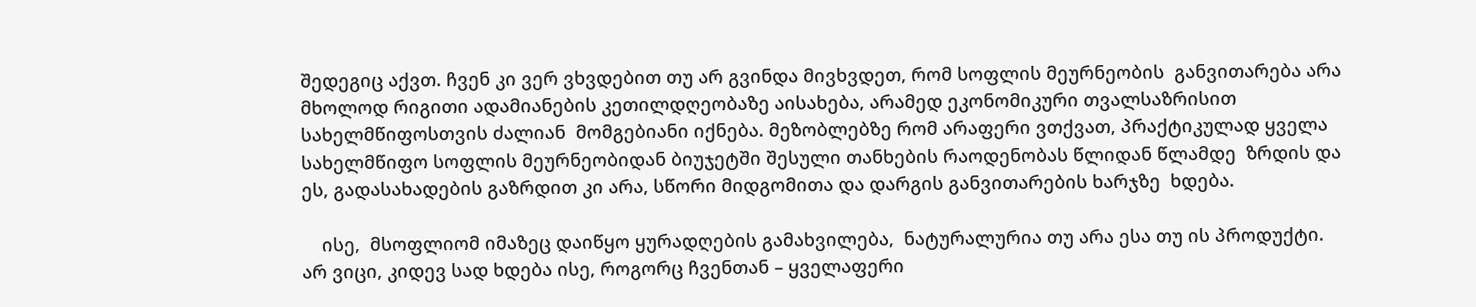შედეგიც აქვთ. ჩვენ კი ვერ ვხვდებით თუ არ გვინდა მივხვდეთ, რომ სოფლის მეურნეობის  განვითარება არა მხოლოდ რიგითი ადამიანების კეთილდღეობაზე აისახება, არამედ ეკონომიკური თვალსაზრისით სახელმწიფოსთვის ძალიან  მომგებიანი იქნება. მეზობლებზე რომ არაფერი ვთქვათ, პრაქტიკულად ყველა სახელმწიფო სოფლის მეურნეობიდან ბიუჯეტში შესული თანხების რაოდენობას წლიდან წლამდე  ზრდის და ეს, გადასახადების გაზრდით კი არა, სწორი მიდგომითა და დარგის განვითარების ხარჯზე  ხდება.

    ისე,  მსოფლიომ იმაზეც დაიწყო ყურადღების გამახვილება,  ნატურალურია თუ არა ესა თუ ის პროდუქტი. არ ვიცი, კიდევ სად ხდება ისე, როგორც ჩვენთან – ყველაფერი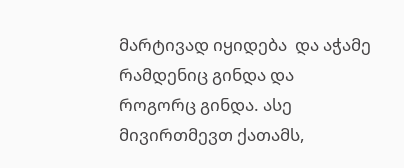მარტივად იყიდება  და აჭამე რამდენიც გინდა და როგორც გინდა. ასე მივირთმევთ ქათამს,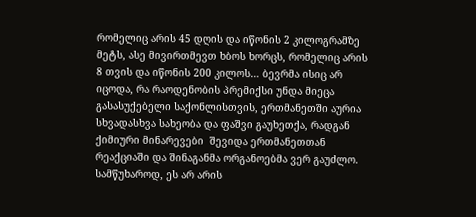რომელიც არის 45 დღის და იწონის 2 კილოგრამზე მეტს, ასე მივირთმევთ ხბოს ხორცს, რომელიც არის 8 თვის და იწონის 200 კილოს… ბევრმა ისიც არ იცოდა, რა რაოდენობის პრემიქსი უნდა მიეცა გასასუქებელი საქონლისთვის, ერთმანეთში აურია სხვადასხვა სახეობა და ფაშვი გაუხეთქა, რადგან ქიმიური მინარევები  შევიდა ერთმანეთთან რეაქციაში და შინაგანმა ორგანოებმა ვერ გაუძლო.  სამწუხაროდ, ეს არ არის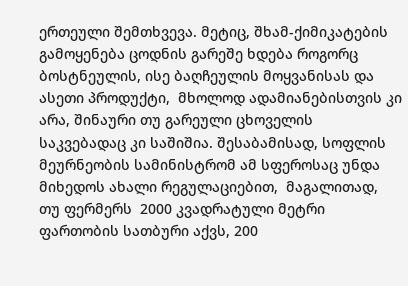ერთეული შემთხვევა. მეტიც, შხამ-ქიმიკატების გამოყენება ცოდნის გარეშე ხდება როგორც ბოსტნეულის, ისე ბაღჩეულის მოყვანისას და ასეთი პროდუქტი,  მხოლოდ ადამიანებისთვის კი არა, შინაური თუ გარეული ცხოველის საკვებადაც კი საშიშია. შესაბამისად, სოფლის მეურნეობის სამინისტრომ ამ სფეროსაც უნდა მიხედოს ახალი რეგულაციებით,  მაგალითად,  თუ ფერმერს  2000 კვადრატული მეტრი  ფართობის სათბური აქვს, 200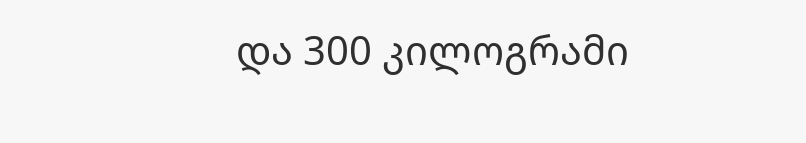და 300 კილოგრამი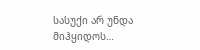სასუქი არ უნდა მიჰყიდოს…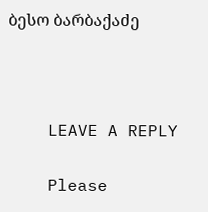ბესო ბარბაქაძე



    LEAVE A REPLY

    Please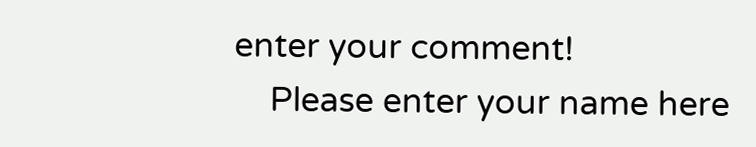enter your comment!
    Please enter your name here